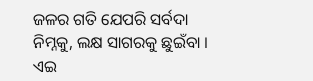ଜଳର ଗତି ଯେପରି ସର୍ବଦା ନିମ୍ନକୁ, ଲକ୍ଷ ସାଗରକୁ ଛୁଇଁବା । ଏଇ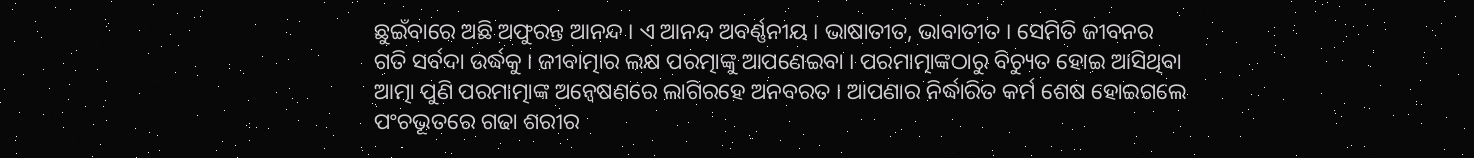ଛୁଇଁବାରେ ଅଛି ଅଫୁରନ୍ତ ଆନନ୍ଦ । ଏ ଆନନ୍ଦ ଅବର୍ଣ୍ଣନୀୟ । ଭାଷାତୀତ, ଭାବାତୀତ । ସେମିତି ଜୀବନର ଗତି ସର୍ବଦା ଉର୍ଦ୍ଧକୁ । ଜୀବାତ୍ମାର ଲକ୍ଷ ପରତ୍ମାଙ୍କୁ ଆପଣେଇବା । ପରମାତ୍ମାଙ୍କଠାରୁ ବିଚ୍ୟୁତ ହୋଇ ଆସିଥିବା ଆତ୍ମା ପୁଣି ପରମାତ୍ମାଙ୍କ ଅନ୍ୱେଷଣରେ ଲାଗିରହେ ଅନବରତ । ଆପଣାର ନିର୍ଦ୍ଧାରିତ କର୍ମ ଶେଷ ହୋଇଗଲେ ପଂଚଭୂତରେ ଗଢା ଶରୀର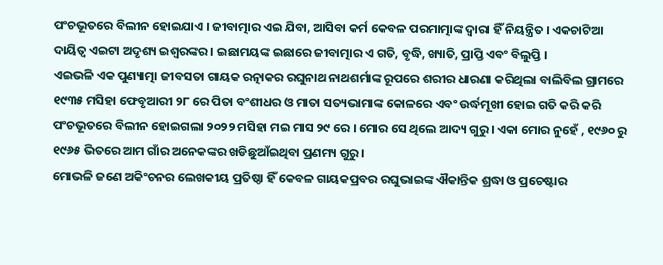ପଂଚଭୂତରେ ବିଲୀନ ହୋଇଯାଏ । ଜୀବାତ୍ମାର ଏଇ ଯିବା, ଆସିବା କର୍ମ କେବଳ ପରମାତ୍ମାଙ୍କ ଦ୍ୱାରା ହିଁ ନିୟନ୍ତ୍ରିତ । ଏକଚାଟିଆ ଦାୟିତ୍ୱ ଏଇଟା ଅଦୃଶ୍ୟ ଇଶ୍ୱରଙ୍କର । ଇଛାମୟଙ୍କ ଇଛାରେ ଜୀବାତ୍ମାର ଏ ଗତି, ବୃଦ୍ଧି, ଖ୍ୟାତି, ପ୍ରାପ୍ତି ଏବଂ ବିଲୁପ୍ତି ।
ଏଇଭଳି ଏକ ପୁଣ୍ୟାତ୍ମା ଜୀବସତା ଗାୟକ ରତ୍ନାକର ରଘୁନାଥ ନାଥଶର୍ମାଙ୍କ ରୂପରେ ଶରୀର ଧାରଣା କରିଥିଲା ବାଲିବିଲ ଗ୍ରାମରେ ୧୯୩୫ ମସିହା ଫେବୃଆରୀ ୨୮ ରେ ପିତା ବଂଶୀଧର ଓ ମାତା ସତ୍ୟଭାମାଙ୍କ କୋଳରେ ଏବଂ ଉର୍ଦ୍ଧମୂଖୀ ହୋଇ ଗତି କରି କରି ପଂଚଭୂତରେ ବିଲୀନ ହୋଇଗଲା ୨୦୨୨ ମସିହା ମଇ ମାସ ୨୯ ରେ । ମୋର ସେ ଥିଲେ ଆଦ୍ୟ ଗୁରୁ । ଏକା ମୋର ନୁହେଁ , ୧୯୬୦ ରୁ ୧୯୬୫ ଭିତରେ ଆମ ଗାଁର ଅନେକଙ୍କର ଖଡିଛୁଆଁଇଥିବା ପ୍ରଣମ୍ୟ ଗୁରୁ ।
ମୋଭଳି ଜଣେ ଅକିଂଚନର ଲେଖକୀୟ ପ୍ରତିଷ୍ଠା ହିଁ କେବଳ ଗାୟକପ୍ରବର ରଘୁଭାଇଙ୍କ ଐକାନ୍ତିକ ଶ୍ରଦ୍ଧା ଓ ପ୍ରଚେଷ୍ଟାର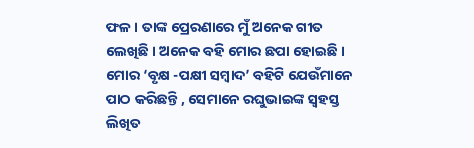ଫଳ । ତାଙ୍କ ପ୍ରେରଣାରେ ମୁଁ ଅନେକ ଗୀତ ଲେଖିଛି । ଅନେକ ବହି ମୋର ଛପା ହୋଇଛି । ମୋର ‘ବୃକ୍ଷ -ପକ୍ଷୀ ସମ୍ବାଦ’ ବହିଟି ଯେଉଁମାନେ ପାଠ କରିଛନ୍ତି , ସେମାନେ ରଘୁଭାଇଙ୍କ ସ୍ୱହସ୍ତ ଲିଖିତ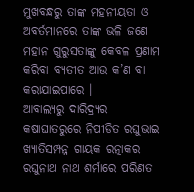ମୁଖବନ୍ଧରୁ ତାଙ୍କ ମହନୀୟତା ଓ ଅବର୍ତମାନରେ ତାଙ୍କ ଭଳି ଜଣେ ମହାନ ଗୁରୁସତାଙ୍କୁ କେବଳ ପ୍ରଣାମ କରିବା ବ୍ୟତୀତ ଆଉ କ’ଣ ବା କରାଯାଇପାରେ ।
ଆବାଲ୍ୟରୁ ଦାରିଦ୍ର୍ୟର କଷାଘାତରୁରେ ନିପୀଡିତ ରଘୁଭାଇ ଖ୍ୟାତିସମ୍ପନ୍ନ ଗାୟକ ରତ୍ନାକର ରଘୁନାଥ ନାଥ ଶର୍ମାରେ ପରିଣତ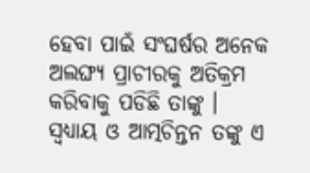ହେବା ପାଇଁ ସଂଘର୍ଷର ଅନେକ ଅଲଙ୍ଘ୍ୟ ପ୍ରାଚୀରକୁ ଅତିକ୍ରମ କରିବାକୁ ପଡିଛି ତାଙ୍କୁ । ସ୍ୱଧ୍ୟାୟ ଓ ଆତ୍ମଚିନ୍ତନ ତଙ୍କୁ ଏ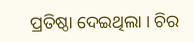ପ୍ରତିଷ୍ଠା ଦେଇଥିଲା । ଚିର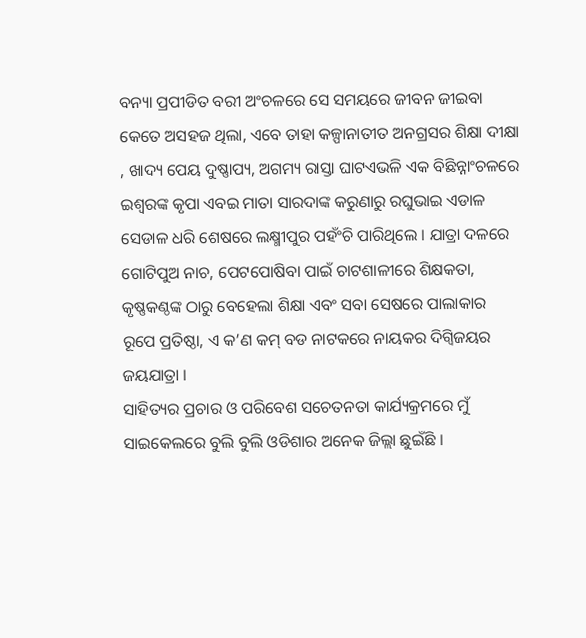ବନ୍ୟା ପ୍ରପୀଡିତ ବରୀ ଅଂଚଳରେ ସେ ସମୟରେ ଜୀବନ ଜୀଇବା କେତେ ଅସହଜ ଥିଲା, ଏବେ ତାହା କଳ୍ପାନାତୀତ ଅନଗ୍ରସର ଶିକ୍ଷା ଦୀକ୍ଷା , ଖାଦ୍ୟ ପେୟ ଦୁଷ୍ଣାପ୍ୟ, ଅଗମ୍ୟ ରାସ୍ତା ଘାଟଏଭଳି ଏକ ବିଛିନ୍ନାଂଚଳରେ ଇଶ୍ୱରଙ୍କ କୃପା ଏବଇ ମାତା ସାରଦାଙ୍କ କରୁଣାରୁ ରଘୁଭାଇ ଏଡାଳ ସେଡାଳ ଧରି ଶେଷରେ ଲକ୍ଷ୍ମୀପୁର ପହଁଂଚି ପାରିଥିଲେ । ଯାତ୍ରା ଦଳରେ ଗୋଟିପୁଅ ନାଚ, ପେଟପୋଷିବା ପାଇଁ ଚାଟଶାଳୀରେ ଶିକ୍ଷକତା, କୃଷ୍ଣକଣ୍ଠଙ୍କ ଠାରୁ ବେହେଲା ଶିକ୍ଷା ଏବଂ ସବା ସେଷରେ ପାଲାକାର ରୂପେ ପ୍ରତିଷ୍ଠା, ଏ କ’ଣ କମ୍ ବଡ ନାଟକରେ ନାୟକର ଦିଗ୍ବିଜୟର ଜୟଯାତ୍ରା ।
ସାହିତ୍ୟର ପ୍ରଚାର ଓ ପରିବେଶ ସଚେତନତା କାର୍ଯ୍ୟକ୍ରମରେ ମୁଁ ସାଇକେଲରେ ବୁଲି ବୁଲି ଓଡିଶାର ଅନେକ ଜିଲ୍ଲା ଛୁଇଁଛି ।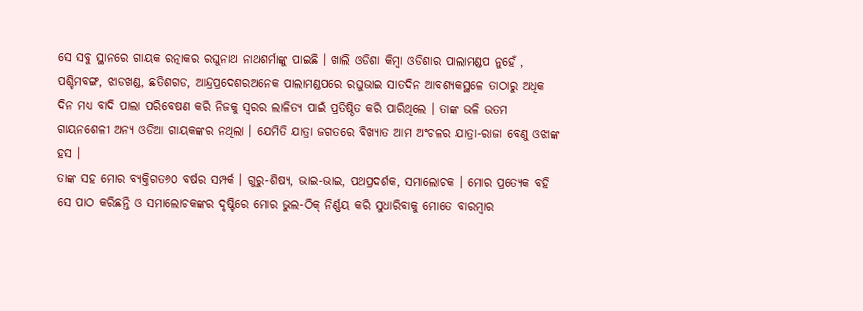ସେ ସବୁ ସ୍ଥାନରେ ଗାୟକ ରତ୍ନାକର ରଘୁନାଥ ନାଥଶର୍ମାଙ୍କୁ ପାଇଛି । ଖାଲି ଓଡିଶା କିମ୍ବା ଓଡିଶାର ପାଲାମଣ୍ଡପ ନୁହେଁ , ପଶ୍ଚିମବଙ୍ଗ, ଝାଡଖଣ୍ଡ, ଛତିଶଗଡ, ଆନ୍ଦ୍ରପ୍ରଦେଶରଅନେକ ପାଲାମଣ୍ଡପରେ ରଘୁଭାଇ ସାତଦିନ ଆବଶ୍ୟକସ୍ଥଳେ ତାଠାରୁ ଅଧିକ ଦିନ ମଧ୍ୟ ବାଦି ପାଲା ପରିବେଷଣ କରି ନିଜକୁ ସ୍ୱରର ଲାଳିତ୍ୟ ପାଇଁ ପ୍ରତିଷ୍ଠିତ କରି ପାରିଥିଲେ । ତାଙ୍କ ଭଳି ଉତମ ଗାୟନଶେଳୀ ଅନ୍ୟ ଓଡିଆ ଗାୟକଙ୍କର ନଥିଲା । ଯେମିତି ଯାତ୍ରା ଜଗତରେ ବିଖ୍ୟାତ ଆମ ଅଂଚଳର ଯାତ୍ରା-ରାଜା ବେଣୁ ଓଝାଙ୍କ ହସ ।
ତାଙ୍କ ସହ ମୋର ବ୍ୟକ୍ତିଗତ୬୦ ବର୍ଷର ସମ୍ପର୍କ । ଗୁରୁ-ଶିଷ୍ୟ, ଭାଇ-ଭାଇ, ପଥପ୍ରଦର୍ଶକ, ସମାଲୋଚକ । ମୋର ପ୍ରତ୍ୟେକ ବହି ସେ ପାଠ କରିଛନ୍ତି ଓ ସମାଲୋଚକଙ୍କର ଦୃଷ୍ଟିରେ ମୋର ଭୁଲ-ଠିକ୍ ନିର୍ଣ୍ଣୟ କରି ସୁଧାରିବାକୁ ମୋତେ ବାରମ୍ବାର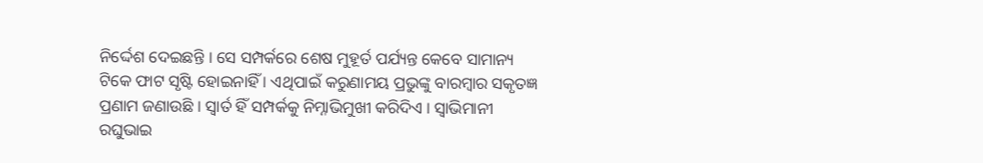ନିର୍ଦ୍ଦେଶ ଦେଇଛନ୍ତି । ସେ ସମ୍ପର୍କରେ ଶେଷ ମୁହୂର୍ତ ପର୍ଯ୍ୟନ୍ତ କେବେ ସାମାନ୍ୟ ଟିକେ ଫାଟ ସୃଷ୍ଟି ହୋଇନାହିଁ । ଏଥିପାଇଁ କରୁଣାମୟ ପ୍ରଭୁଙ୍କୁ ବାରମ୍ବାର ସକୃତଜ୍ଞ ପ୍ରଣାମ ଜଣାଉଛି । ସ୍ୱାର୍ତ ହିଁ ସମ୍ପର୍କକୁ ନିମ୍ନାଭିମୁଖୀ କରିଦିଏ । ସ୍ୱାଭିମାନୀ ରଘୁଭାଇ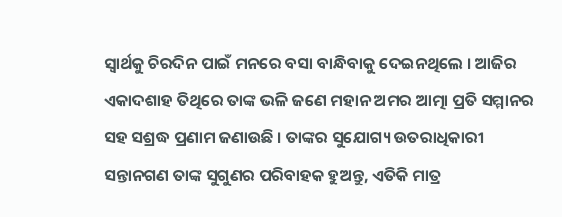ସ୍ୱାର୍ଥକୁ ଚିରଦିନ ପାଇଁ ମନରେ ବସା ବାନ୍ଧିବାକୁ ଦେଇନଥିଲେ । ଆଜିର ଏକାଦଶାହ ତିଥିରେ ତାଙ୍କ ଭଳି ଜଣେ ମହାନ ଅମର ଆତ୍ମା ପ୍ରତି ସମ୍ମାନର ସହ ସଶ୍ରଦ୍ଧ ପ୍ରଣାମ ଜଣାଉଛି । ତାଙ୍କର ସୁଯୋଗ୍ୟ ଉତରାଧିକାରୀ ସନ୍ତାନଗଣ ତାଙ୍କ ସୁଗୁଣର ପରିବାହକ ହୁଅନ୍ତୁ, ଏତିକି ମାତ୍ର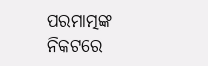ପରମାତ୍ମଙ୍କ ନିକଟରେ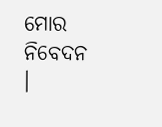ମୋର ନିବେଦନ ।